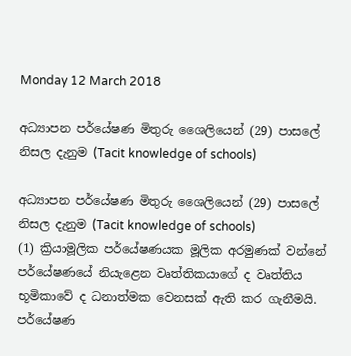Monday 12 March 2018

අධ්‍යාපන පර්යේෂණ මිතුරු ශෛලියෙන් (29) පාසලේ නිසල දැනුම (Tacit knowledge of schools)

අධ්‍යාපන පර්යේෂණ මිතුරු ශෛලියෙන් (29) පාසලේ නිසල දැනුම (Tacit knowledge of schools)
(1) ක්‍රියාමූලික පර්යේෂණයක මූලික අරමුණක් වන්නේ පර්යේෂණයේ නියැළෙන වෘත්තිකයාගේ ද වෘත්තිය භූමිකාවේ ද ධනාත්මක වෙනසක් ඇති කර ගැනීමයි. පර්යේෂණ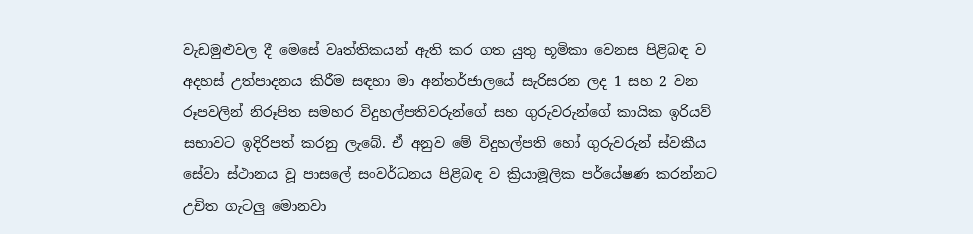වැඩමුළුවල දී මෙසේ වෘත්තිකයන් ඇති කර ගත යුතු භූමිකා වෙනස පිළිබඳ ව අදහස් උත්පාදනය කිරීම සඳහා මා අන්තර්ජාලයේ සැරිසරන ලද 1 සහ 2 වන රූපවලින් නිරූපිත සමහර විදුහල්පතිවරුන්ගේ සහ ගුරුවරුන්ගේ කායික ඉරියව් සභාවට ඉදිරිපත් කරනු ලැබේ. ඒ අනුව මේ විදුහල්පති හෝ ගුරුවරුන් ස්වකීය සේවා ස්ථානය වූ පාසලේ සංවර්ධනය පිළිබඳ ව ක්‍රියාමූලික පර්යේෂණ කරන්නට උචිත ගැටලු මොනවා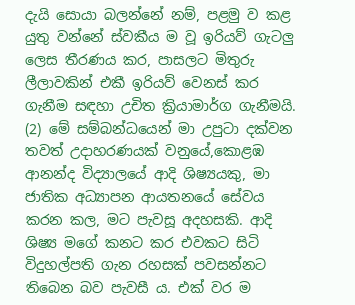දැයි සොයා බලන්නේ නම්, පළමු ව කළ යුතු වන්නේ ස්වකීය ම වූ ඉරියව් ගැටලු ලෙස තීරණය කර, පාසලට මිතුරු ලීලාවකින් එකී ඉරියව් වෙනස් කර ගැනීම සඳහා උචිත ක්‍රියාමාර්ග ගැනීමයි.
(2) මේ සම්බන්ධයෙන් මා උපුටා දක්වන තවත් උදාහරණයක් වනුයේ,කොළඹ ආනන්ද විද්‍යාලයේ ආදි ශිෂ්‍යයකු, මා ජාතික අධ්‍යාපන ආයතනයේ සේවය කරන කල, මට පැවසූ අදහසකි. ආදි ශිෂ්‍ය මගේ කනට කර එවකට සිටි විදුහල්පති ගැන රහසක් පවසන්නට තිබෙන බව පැවසී ය. එක් වර ම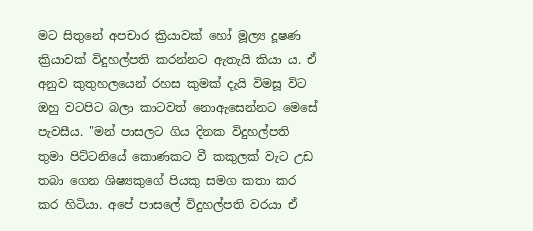මට සිතුනේ අපචාර ක්‍රියාවක් හෝ මූල්‍ය දූෂණ ක්‍රියාවක් විදුහල්පති කරන්නට ඇතැයි කියා ය. ඒ අනුව කුතුහලයෙන් රහස කුමක් දැයි විමසූ විට ඔහු වටපිට බලා කාටවත් නොඇසෙන්නට මෙසේ පැවසීය. "මන් පාසලට ගිය දිනක විදුහල්පති තුමා පිට්ටනියේ කොණකට වී කකුලක් වැට උඩ තබා ගෙන ශිෂ්‍යකුගේ පියකු සමග කතා කර කර හිටියා. අපේ පාසලේ විදුහල්පති වරයා ඒ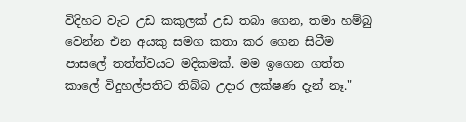විදිහට වැට උඩ කකුලක් උඩ තබා ගෙන, තමා හම්බු වෙන්න එන අයකු සමග කතා කර ගෙන සිටීම පාසලේ තත්ත්වයට මදිකමක්. මම ඉගෙන ගත්ත කාලේ විදුහල්පතිට තිබ්බ උදාර ලක්ෂණ දැන් නෑ."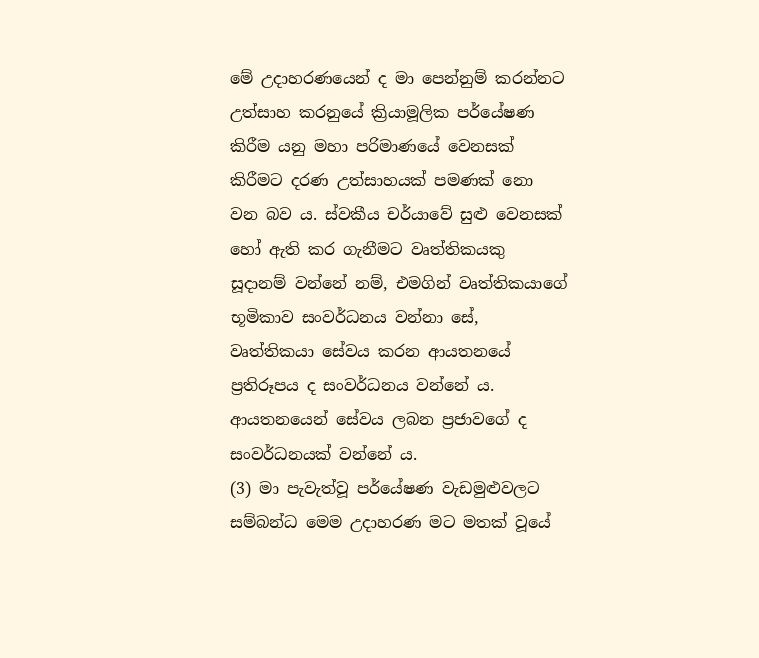මේ උදාහරණයෙන් ද මා පෙන්නුම් කරන්නට උත්සාහ කරනුයේ ක්‍රියාමූලික පර්යේෂණ කිරීම යනු මහා පරිමාණයේ වෙනසක් කිරීමට දරණ උත්සාහයක් පමණක් නො වන බව ය. ස්වකීය චර්යාවේ සුළු වෙනසක් හෝ ඇති කර ගැනීමට වෘත්තිකයකු සූදානම් වන්නේ නම්, එමගින් වෘත්තිකයාගේ භූමිකාව සංවර්ධනය වන්නා සේ, වෘත්තිකයා සේවය කරන ආයතනයේ ප්‍රතිරූපය ද සංවර්ධනය වන්නේ ය. ආයතනයෙන් සේවය ලබන ප්‍රජාවගේ ද සංවර්ධනයක් වන්නේ ය.
(3) මා පැවැත්වූ පර්යේෂණ වැඩමුළුවලට සම්බන්ධ මෙම උදාහරණ මට මතක් වූයේ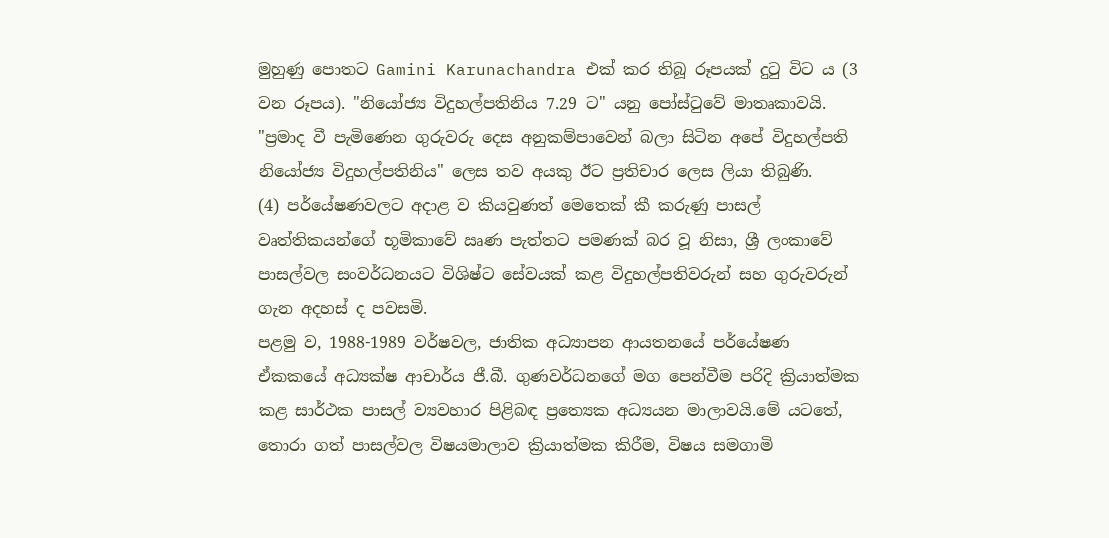මුහුණු පොතට Gamini Karunachandra එක් කර තිබූ රූපයක් දුටු විට ය (3 වන රූපය). "නියෝජ්‍ය විදුහල්පතිනිය 7.29 ට" යනු පෝස්ටුවේ මාතෘකාවයි. "ප්‍රමාද වී පැමිණෙන ගුරුවරු දෙස අනුකම්පාවෙන් බලා සිටින අපේ විදුහල්පති නියෝජ්‍ය විදුහල්පතිනිය" ලෙස තව අයකු ඊට ප්‍රතිචාර ලෙස ලියා තිබුණි.
(4) පර්යේෂණවලට අදාළ ව කියවුණත් මෙතෙක් කී කරුණු පාසල් වෘත්තිකයන්ගේ භූමිකාවේ ඍණ පැත්තට පමණක් බර වූ නිසා, ශ්‍රී ලංකාවේ පාසල්වල සංවර්ධනයට විශිෂ්ට සේවයක් කළ විදුහල්පතිවරුන් සහ ගුරුවරුන් ගැන අදහස් ද පවසමි.
පළමු ව, 1988-1989 වර්ෂවල, ජාතික අධ්‍යාපන ආයතනයේ පර්යේෂණ ඒකකයේ අධ්‍යක්ෂ ආචාර්ය ජී.බී. ගුණවර්ධනගේ මග පෙන්වීම පරිදි ක්‍රියාත්මක කළ සාර්ථක පාසල් ව්‍යවහාර පිළිබඳ ප්‍රත්‍යෙක අධ්‍යයන මාලාවයි.මේ යටතේ, තොරා ගත් පාසල්වල විෂයමාලාව ක්‍රියාත්මක කිරීම, විෂය සමගාමි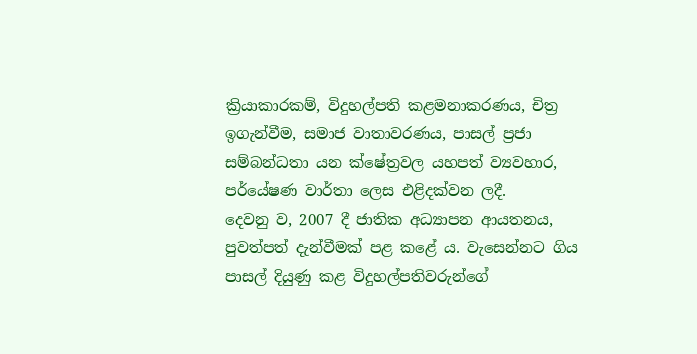ක්‍රියාකාරකම්, විදුහල්පති කළමනාකරණය, චිත්‍ර ඉගැන්වීම, සමාජ වාතාවරණය, පාසල් ප්‍රජා සම්බන්ධතා යන ක්ෂේත්‍රවල යහපත් ව්‍යවහාර, පර්යේෂණ වාර්තා ලෙස එළිදක්වන ලදී.
දෙවනු ව, 2007 දී ජාතික අධ්‍යාපන ආයතනය, පුවත්පත් දැන්වීමක් පළ කළේ ය. වැසෙන්නට ගිය පාසල් දියුණු කළ විදුහල්පතිවරුන්ගේ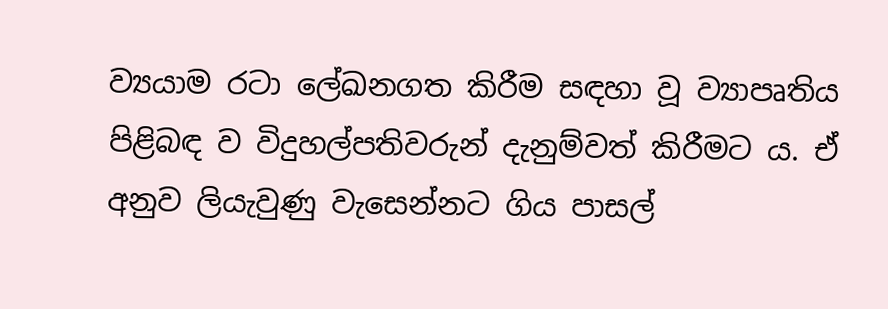ව්‍යයාම රටා ලේඛනගත කිරීම සඳහා වූ ව්‍යාපෘතිය පිළිබඳ ව විදුහල්පතිවරුන් දැනුම්වත් කිරීමට ය. ඒ අනුව ලියැවුණු වැසෙන්නට ගිය පාසල්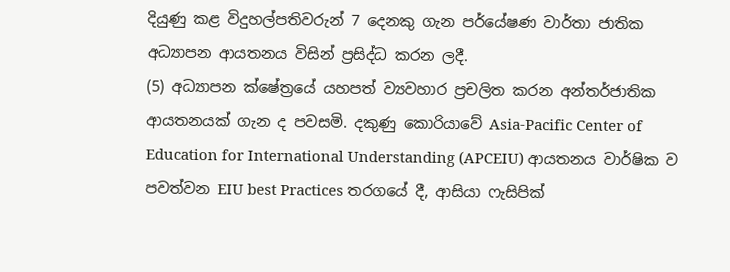දියුණු කළ විදුහල්පතිවරුන් 7 දෙනකු ගැන පර්යේෂණ වාර්තා ජාතික අධ්‍යාපන ආයතනය විසින් ප්‍රසිද්ධ කරන ලදී.
(5) අධ්‍යාපන ක්ෂේත්‍රයේ යහපත් ව්‍යවහාර ප්‍රචලිත කරන අන්තර්ජාතික ආයතනයක් ගැන ද පවසමි. දකුණු කොරියාවේ Asia-Pacific Center of Education for International Understanding (APCEIU) ආයතනය වාර්ෂික ව පවත්වන EIU best Practices තරගයේ දී, ආසියා ෆැසිපික්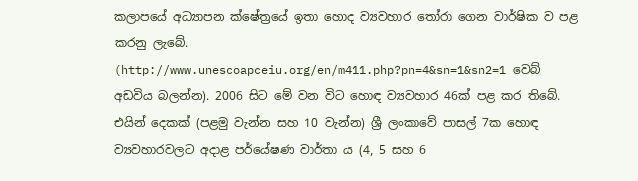කලාපයේ අධ්‍යාපන ක්ෂේත්‍රයේ ඉතා හොද ව්‍යවහාර තෝරා ගෙන වාර්ෂික ව පළ කරනු ලැබේ. (http://www.unescoapceiu.org/en/m411.php?pn=4&sn=1&sn2=1 වෙබ් අඩවිය බලන්න). 2006 සිට මේ වන විට හොඳ ව්‍යවහාර 46ක් පළ කර තිබේ. එයින් දෙකක් (පළමු වැන්න සහ 10 වැන්න) ශ්‍රී ලංකාවේ පාසල් 7ක හොඳ ව්‍යවහාරවලට අදාළ පර්යේෂණ වාර්තා ය (4, 5 සහ 6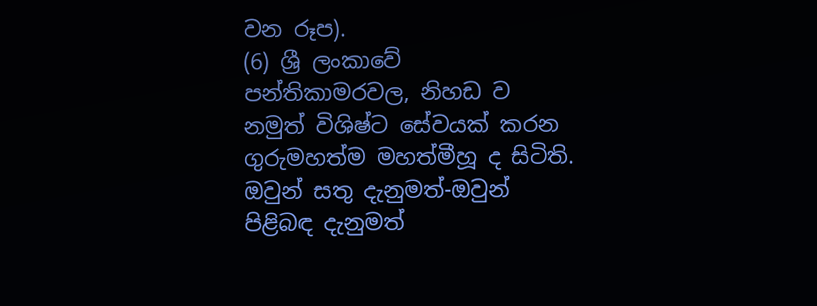වන රූප).
(6) ශ්‍රී ලංකාවේ පන්තිකාමරවල, නිහඩ ව නමුත් විශිෂ්ට සේවයක් කරන ගුරුමහත්ම මහත්මීහූ ද සිටිති. ඔවුන් සතු දැනුමත්-ඔවුන් පිළිබඳ දැනුමත්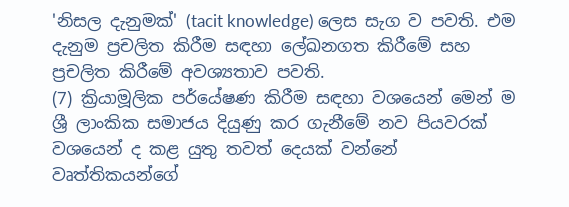'නිසල දැනුමක්' (tacit knowledge) ලෙස සැග ව පවති. එම දැනුම ප්‍රචලිත කිරීම සඳහා ලේඛනගත කිරීමේ සහ ප්‍රචලිත කිරීමේ අවශ්‍යතාව පවති.
(7) ක්‍රියාමූලික පර්යේෂණ කිරීම සඳහා වශයෙන් මෙන් ම ශ්‍රී ලාංකික සමාජය දියුණු කර ගැනීමේ නව පියවරක් වශයෙන් ද කළ යුතු තවත් දෙයක් වන්නේ වෘත්තිකයන්ගේ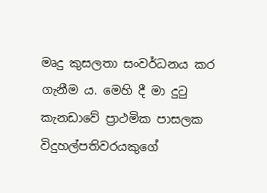මෘදු කුසලතා සංවර්ධනය කර ගැනීම ය. මෙහි දී මා දුටු කැනඩාවේ ප්‍රාථමික පාසලක විදුහල්පතිවරයකුගේ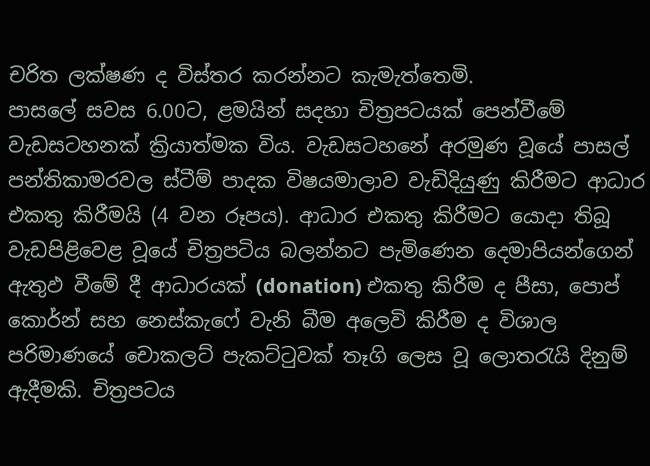චරිත ලක්ෂණ ද විස්තර කරන්නට කැමැත්තෙමි.
පාසලේ සවස 6.00ට, ළමයින් සදහා චිත්‍රපටයක් පෙන්වීමේ වැඩසටහනක් ක්‍රියාත්මක විය. වැඩසටහනේ අරමුණ වූයේ පාසල් පන්තිකාමරවල ස්ටීම් පාදක විෂයමාලාව වැඩිදියුණු කිරීමට ආධාර එකතු කිරීමයි (4 වන රූපය). ආධාර එකතු කිරීමට යොදා තිබූ වැඩපිළිවෙළ වූයේ චිත්‍රපටිය බලන්නට පැමිණෙන දෙමාපියන්ගෙන් ඇතුඵ වීමේ දී ආධාරයක් (donation) එකතු කිරීම ද පීසා, පොප් කොර්න් සහ නෙස්කැෆේ වැනි බීම අලෙවි කිරීම ද විශාල පරිමාණයේ චොකලට් පැකට්ටුවක් තෑගි ලෙස වූ ලොතරැයි දිනුම් ඇදීමකි. චිත්‍රපටය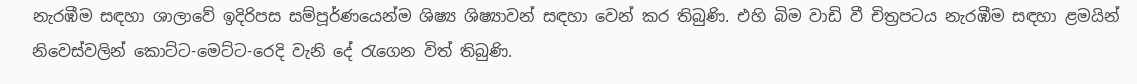නැරඹීම සඳහා ශාලාවේ ඉදිරිපස සම්පූර්ණයෙන්ම ශිෂ්‍ය ශිෂ්‍යාවන් සඳහා වෙන් කර තිබුණි. එහි බිම වාඩි වී චිත්‍රපටය නැරඹීම සඳහා ළමයින් නිවෙස්වලින් කොට්ට-මෙට්ට-රෙදි වැනි දේ රැගෙන විත් තිබුණි.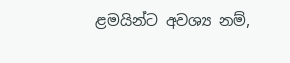ළමයින්ට අවශ්‍ය නම්,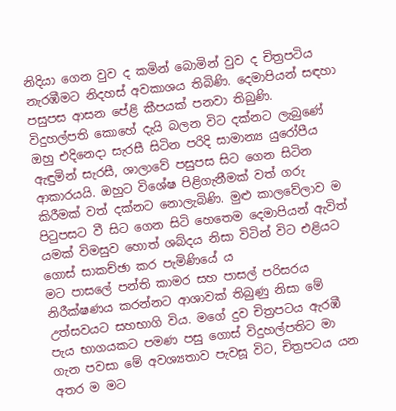නිදියා ගෙන වුව ද කමින් බොමින් වුව ද චිත්‍රපටිය නැරඹීමට නිදහස් අවකාශය තිබිණි. දෙමාපියන් සඳහා පසුපස ආසන පේළි කීපයක් පනවා තිබුණි.
විදුහල්පති කොහේ දැයි බලන විට දක්නට ලැබුණේ ඔහු එදිනෙදා සැරසී සිටින පරිදි සාමාන්‍ය යුරෝපීය ඇඳුමින් සැරසී, ශාලාවේ පසුපස සිට ගෙන සිටින ආකාරයයි. ඔහුට විශේෂ පිළිගැනීමක් වත් ගරු කිරීමක් වත් දක්නට නොලැබිණි. මුළු කාලවේලාව ම පිටුපසට වී සිට ගෙන සිටි හෙතෙම දෙමාපියන් ඇවිත් යමක් විමසුව හොත් ශබ්දය නිසා විටින් විට එළියට ගොස් සාකච්ඡා කර පැමිණියේ ය
මට පාසලේ පන්ති කාමර සහ පාසල් පරිසරය නිරීක්ෂණය කරන්නට ආශාවක් තිබුණු නිසා මේ උත්සවයට සහභාගි විය. මගේ දුව චිත්‍රපටය ඇරඹී පැය භාගයකට පමණ පසු ගොස් විදුහල්පතිට මා ගැන පවසා මේ අවශ්‍යතාව පැවසූ විට, චිත්‍රපටය යන අතර ම මට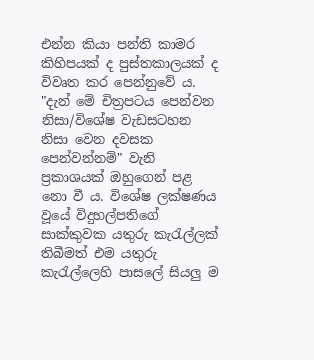එන්න කියා පන්ති කාමර කිහිපයක් ද පුස්තකාලයක් ද විවෘත කර පෙන්නුවේ ය. "දැන් මේ චිත්‍රපටය පෙන්වන නිසා/විශේෂ වැඩසටහන නිසා වෙන දවසක පෙන්වන්නම්" වැනි ප්‍රකාශයක් ඔහුගෙන් පළ නො වී ය. විශේෂ ලක්ෂණය වූයේ විදුහල්පතිගේ සාක්කුවක යතුරු කැරැල්ලක් තිබීමත් එම යතුරු කැරැල්ලෙහි පාසලේ සියලු ම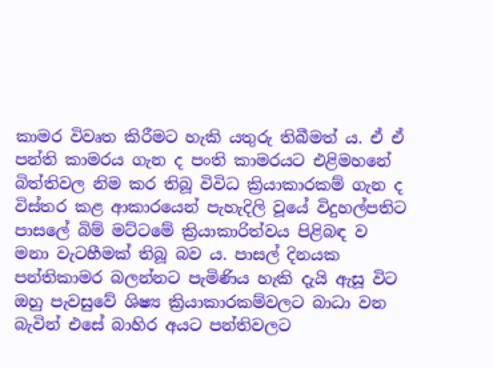කාමර විවෘත කිරීමට හැකි යතුරු තිබීමත් ය. ඒ ඒ පන්ති කාමරය ගැන ද පංති කාමරයට එළිමහනේ බිත්තිවල නිම කර තිබූ විවිධ ක්‍රියාකාරකම් ගැන ද විස්තර කළ ආකාරයෙන් පැහැදිලි වූයේ විදුහල්පතිට පාසලේ බිම් මට්ටමේ ක්‍රියාකාරිත්වය පිළිබඳ ව මනා වැටහීමක් තිබූ බව ය. පාසල් දිනයක පන්තිකාමර බලන්නට පැමිණිය හැකි දැයි ඇසූ විට ඔහු පැවසුවේ ශිෂ්‍ය ක්‍රියාකාරකම්වලට බාධා වන බැවින් එසේ බාහිර අයට පන්තිවලට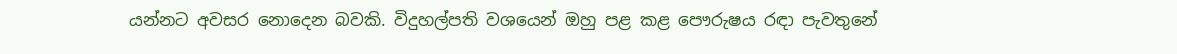යන්නට අවසර නොදෙන බවකි. විදුහල්පති වශයෙන් ඔහු පළ කළ පෞරුෂය රඳා පැවතුනේ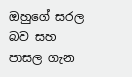ඔහුගේ සරල බව සහ පාසල ගැන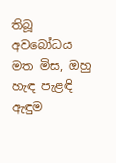තිබූ අවබෝධය මත මිස, ඔහු හැඳ පැළඳි ඇඳුම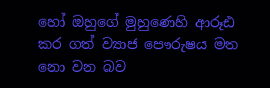හෝ ඔහුගේ මුහුණෙහි ආරූඪ කර ගත් ව්‍යාජ පෞරුෂය මත නො වන බව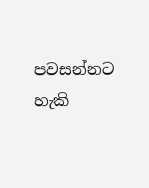පවසන්නට හැකි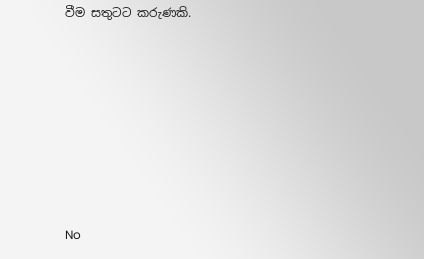වීම සතුටට කරුණකි.







No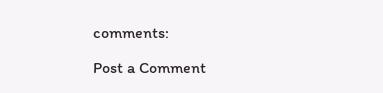comments:

Post a Comment